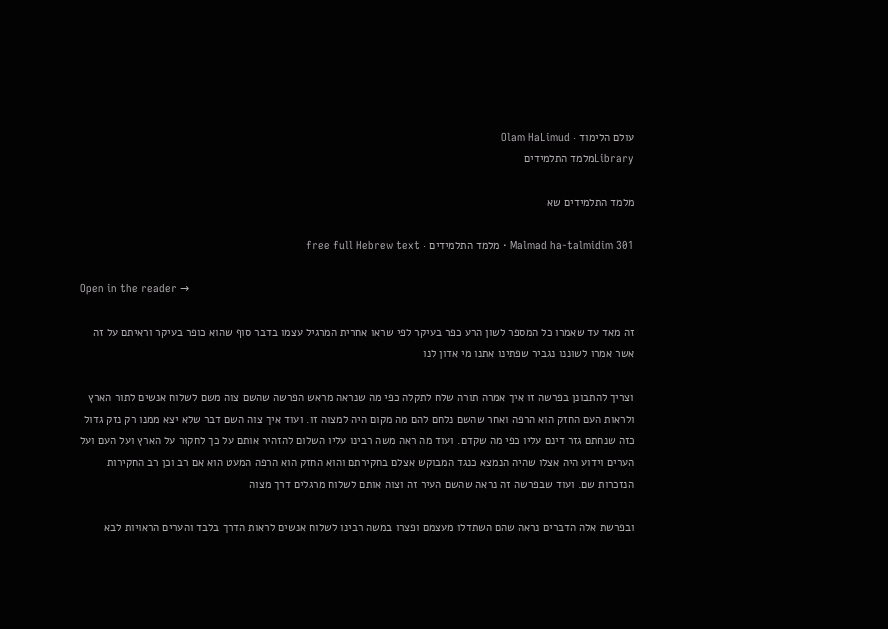עולם הלימוד · Olam HaLimud
Libraryמלמד התלמידים

מלמד התלמידים שא

Malmad ha-talmidim 301 · מלמד התלמידים · free full Hebrew text

Open in the reader →

זה מאד עד שאמרו כל המספר לשון הרע כפר בעיקר לפי שראו אחרית המרגיל עצמו בדבר סוף שהוא כופר בעיקר וראיתם על זה אשר אמרו לשוננו נגביר שפתינו אתנו מי אדון לנו

וצריך להתבונן בפרשה זו איך אמרה תורה שלח לתקלה כפי מה שנראה מראש הפרשה שהשם צוה משם לשלוח אנשים לתור הארץ ולראות העם החזק הוא הרפה ואחר שהשם נלחם להם מה מקום היה למצוה זו. ועוד איך צוה השם דבר שלא יצא ממנו רק נזק גדול כזה שנחתם גזר דינם עליו כפי מה שקדם. ועוד מה ראה משה רבינו עליו השלום להזהיר אותם על כך לחקור על הארץ ועל העם ועל הערים וידוע היה אצלו שהיה הנמצא כנגד המבוקש אצלם בחקירתם והוא החזק הוא הרפה המעט הוא אם רב וכן רב החקירות הנזכרות שם. ועוד שבפרשה זה נראה שהשם העיר זה וצוה אותם לשלוח מרגלים דרך מצוה

ובפרשת אלה הדברים נראה שהם השתדלו מעצמם ופצרו במשה רבינו לשלוח אנשים לראות הדרך בלבד והערים הראויות לבא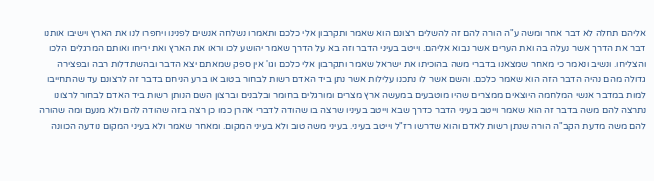אליהם תחלה לא דבר אחר ומשה ע"ה הורה להם זה להשלים רצונם הוא שאמר ותקרבון אלי כלכם ותאמרו נשלחה אנשים לפנינו ויחפרו לנו את הארץ וישיבו אותנו דבר את הדרך אשר נעלה בה ואת הערים אשר נבוא אליהם. וייטב בעיני הדבר וזה בא על הדרך שאמר יהושע לכו וראו את הארץ ואת יריחו ואותם המרגלים הלכו והצליחו. ונשיב ונאמר כי מאחר שמצאנו בדברי משה בהוכיתו את ישראל שאמר ותקרבון אלי כלכם וגו' אין ספק שמאתם יצא הדבר ובהשתדלות רבה ובפצירה גדולה מהם נהיה הדבר הזה הוא שאמר כלכם. והשם אשר לו נתכנו עלילות אשר נתן ביד האדם רשות לבחור בטוב או ברע הניחם בדבר זה לרצונם עד שהתחייבו למות במדבר אנשי המלחמה היוצאים ממצרים שהיו מוטבעים במעשה ארץ מצרים ומורגלים בחומר ובלבנים וברצון השם הנותן רשות ביד האדם לבחור לרצונו נתרצה להם משה בדבר זה הוא שאמר וייטב בעיני הדבר כדרך שבא וייטב בעיניו שרצה בו שהודה לדברי אהרן כמו כן רצה בזה שהודה להם ולא מנעם ומה שהורה להם משה מדעת הקב"ה הורה שנתן רשות לאדם והוא שדרשו רז"ל וייטב בעיני. בעיני משה טוב ולא בעיני המקום. ומאחר שאמר ולא בעיני המקום נודעה הכוונה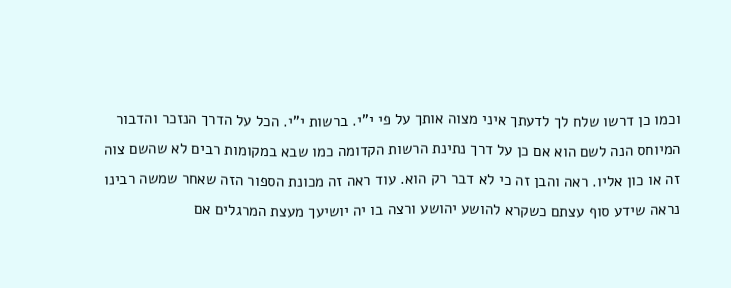וכמו כן דרשו שלח לך לדעתך איני מצוה אותך על פי י"י. ברשות י"י. הכל על הדרך הנזכר והדבור המיוחס הנה לשם הוא אם כן על דרך נתינת הרשות הקדומה כמו שבא במקומות רבים לא שהשם צוה זה או כון אליו. ראה והבן זה כי לא דבר רק הוא. עוד ראה זה מכונת הספור הזה שאחר שמשה רבינו נראה שידע סוף עצתם כשקרא להושע יהושע ורצה בו יה יושיעך מעצת המרגלים אם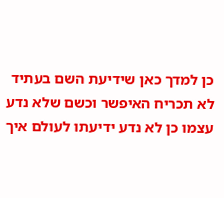כן למדך כאן שידיעת השם בעתיד לא תכריח האיפשר וכשם שלא נדע עצמו כן לא נדע ידיעתו לעולם איך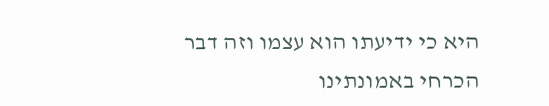היא כי ידיעתו הוא עצמו וזה דבר הכרחי באמונתינו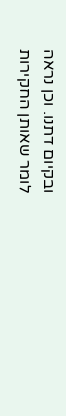ובקיום דתנו. וכן נראה לומר שאותן החקירות